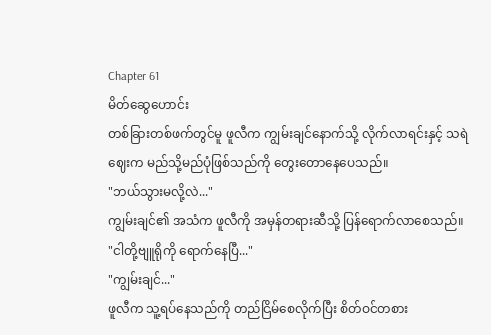Chapter 61
မိတ်ဆွေဟောင်း
တစ်ခြားတစ်ဖက်တွင်မူ ဖူလီက ကျွမ်းချင်နောက်သို့ လိုက်လာရင်းနှင့် သရဲဈေးက မည်သို့မည်ပုံဖြစ်သည်ကို တွေးတောနေပေသည်။
"ဘယ်သွားမလို့လဲ..."
ကျွမ်းချင်၏ အသံက ဖူလီကို အမှန်တရားဆီသို့ ပြန်ရောက်လာစေသည်။
"ငါတို့ဗျူရိုကို ရောက်နေပြီ..."
"ကျွမ်းချင်..."
ဖူလီက သူ့ရပ်နေသည်ကို တည်ငြိမ်စေလိုက်ပြီး စိတ်ဝင်တစား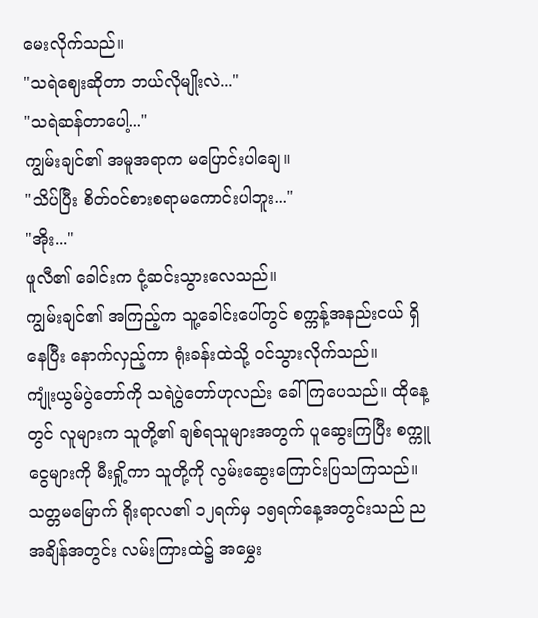မေးလိုက်သည်။
"သရဲဈေးဆိုတာ ဘယ်လိုမျိုးလဲ..."
"သရဲဆန်တာပေါ့..."
ကျွမ်းချင်၏ အမူအရာက မပြောင်းပါချေ။
"သိပ်ပြီး စိတ်ဝင်စားစရာမကောင်းပါဘူး..."
"အိုး..."
ဖူလီ၏ ခေါင်းက ငုံ့ဆင်းသွားလေသည်။
ကျွမ်းချင်၏ အကြည့်က သူ့ခေါင်းပေါ်တွင် စက္ကန့်အနည်းငယ် ရှိနေပြီး နောက်လှည့်ကာ ရုံးခန်းထဲသို့ ဝင်သွားလိုက်သည်။
ကျုံးယွမ်ပွဲတော်ကို သရဲပွဲတော်ဟုလည်း ခေါ်ကြပေသည်။ ထိုနေ့တွင် လူများက သူတို့၏ ချစ်ရသူများအတွက် ပူဆွေးကြပြီး စက္ကူငွေများကို မီးရှို့ကာ သူတို့ကို လွမ်းဆွေးကြောင်းပြသကြသည်။ သတ္တမမြောက် ရိုးရာလ၏ ၁၂ရက်မှ ၁၅ရက်နေ့အတွင်းသည် ညအချိန်အတွင်း လမ်းကြားထဲ၌ အမွှေး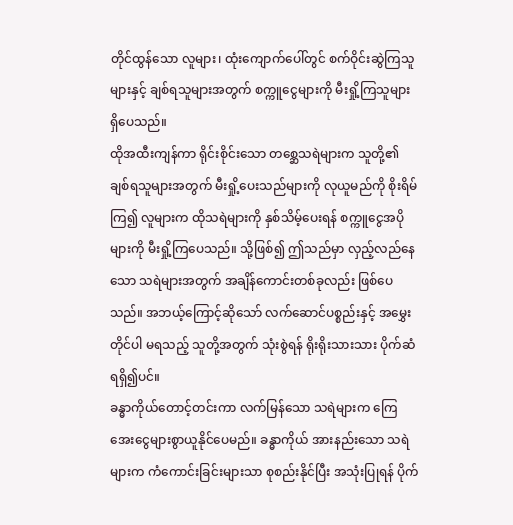တိုင်ထွန်သော လူများ၊ ထုံးကျောက်ပေါ်တွင် စက်ဝိုင်းဆွဲကြသူများနှင့် ချစ်ရသူများအတွက် စက္ကူငွေများကို မီးရှို့ကြသူများ ရှိပေသည်။
ထိုအထီးကျန်ကာ ရိုင်းစိုင်းသော တစ္ဆေသရဲများက သူတို့၏ ချစ်ရသူများအတွက် မီးရှို့ပေးသည်များကို လုယူမည်ကို စိုးရိမ်ကြ၍ လူများက ထိုသရဲများကို နှစ်သိမ့်ပေးရန် စက္ကူငွေအပိုများကို မီးရှို့ကြပေသည်။ သို့ဖြစ်၍ ဤသည်မှာ လှည့်လည်နေသော သရဲများအတွက် အချိန်ကောင်းတစ်ခုလည်း ဖြစ်ပေသည်။ အဘယ့်ကြောင့်ဆိုသော် လက်ဆောင်ပစ္စည်းနှင့် အမွှေးတိုင်ပါ မရသည့် သူတို့အတွက် သုံးစွဲရန် ရိုးရိုးသားသား ပိုက်ဆံရရှိ၍ပင်။
ခန္ဓာကိုယ်တောင့်တင်းကာ လက်မြန်သော သရဲများက ကြေအေးငွေများစွာယူနိုင်ပေမည်။ ခန္ဓာကိုယ် အားနည်းသော သရဲများက ကံကောင်းခြင်းများသာ စုစည်းနိုင်ပြီး အသုံးပြုရန် ပိုက်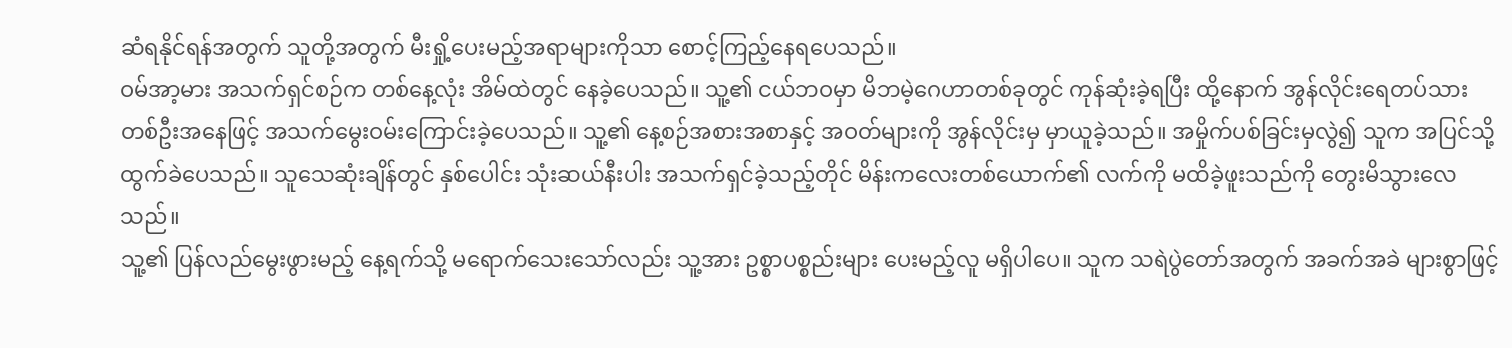ဆံရနိုင်ရန်အတွက် သူတို့အတွက် မီးရှို့ပေးမည့်အရာများကိုသာ စောင့်ကြည့်နေရပေသည်။
ဝမ်အာ့မား အသက်ရှင်စဉ်က တစ်နေ့လုံး အိမ်ထဲတွင် နေခဲ့ပေသည်။ သူ့၏ ငယ်ဘဝမှာ မိဘမဲ့ဂေဟာတစ်ခုတွင် ကုန်ဆုံးခဲ့ရပြီး ထို့နောက် အွန်လိုင်းရေတပ်သားတစ်ဦးအနေဖြင့် အသက်မွေးဝမ်းကြောင်းခဲ့ပေသည်။ သူ့၏ နေ့စဉ်အစားအစာနှင့် အဝတ်များကို အွန်လိုင်းမှ မှာယူခဲ့သည်။ အမှိုက်ပစ်ခြင်းမှလွဲ၍ သူက အပြင်သို့ ထွက်ခဲပေသည်။ သူသေဆုံးချိန်တွင် နှစ်ပေါင်း သုံးဆယ်နီးပါး အသက်ရှင်ခဲ့သည့်တိုင် မိန်းကလေးတစ်ယောက်၏ လက်ကို မထိခဲ့ဖူးသည်ကို တွေးမိသွားလေသည်။
သူ့၏ ပြန်လည်မွေးဖွားမည့် နေ့ရက်သို့ မရောက်သေးသော်လည်း သူ့အား ဥစ္စာပစ္စည်းများ ပေးမည့်လူ မရှိပါပေ။ သူက သရဲပွဲတော်အတွက် အခက်အခဲ များစွာဖြင့်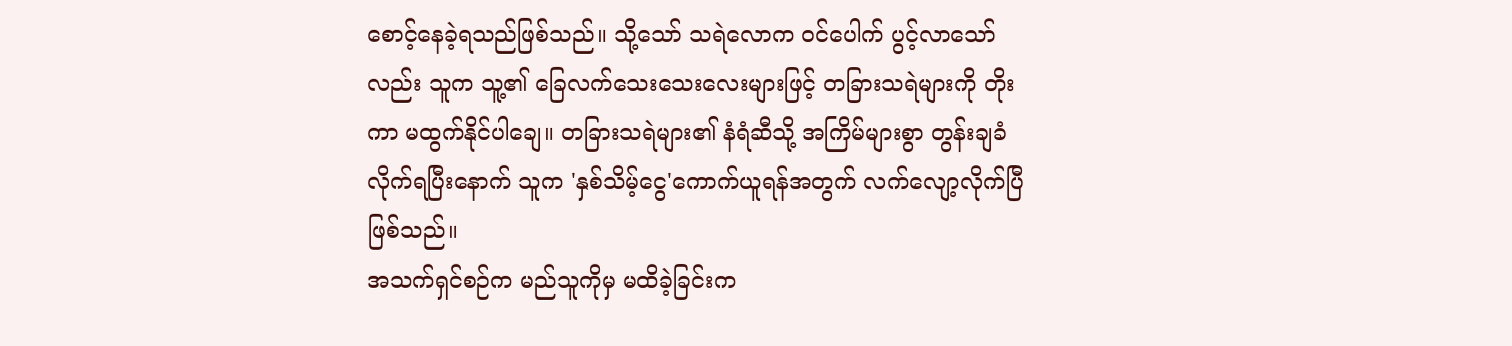စောင့်နေခဲ့ရသည်ဖြစ်သည်။ သို့သော် သရဲလောက ဝင်ပေါက် ပွင့်လာသော်လည်း သူက သူ့၏ ခြေလက်သေးသေးလေးများဖြင့် တခြားသရဲများကို တိုးကာ မထွက်နိုင်ပါချေ။ တခြားသရဲများ၏ နံရံဆီသို့ အကြိမ်များစွာ တွန်းချခံလိုက်ရပြီးနောက် သူက 'နှစ်သိမ့်ငွေ'ကောက်ယူရန်အတွက် လက်လျော့လိုက်ပြီ ဖြစ်သည်။
အသက်ရှင်စဉ်က မည်သူကိုမှ မထိခဲ့ခြင်းက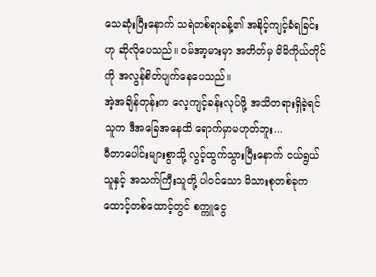သေဆုံးပြီးနောက် သရဲတစ်ရာခန့်၏ အနိုင့်ကျင့်ခံရခြင်းဟု ဆိုလိုပေသည်။ ဝမ်အာ့မားမှာ အတိတ်မှ မိမိကိုယ်တိုင်ကို အလွန်စိတ်ပျက်နေပေသည်။
အဲ့အချိန်တုန်းက လေ့ကျင့်ခန်းလုပ်ဖို့ အသိတရားရှိခဲ့ရင် သူက ဒီအခြေအနေထိ ရောက်မှာမဟုတ်ဘူး...
မီတာပေါင်းများစွာသို့ လွင့်ထွက်သွားပြီးနောက် ငယ်ရွယ်သူနှင့် အသက်ကြီးသူတို့ ပါဝင်သော မိသားစုတစ်ခုက ထောင့်တစ်ထောင့်တွင် စက္ကူငွေ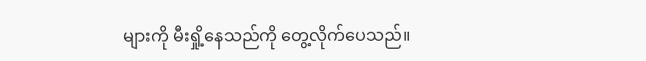များကို မီးရှို့နေသည်ကို တွေ့လိုက်ပေသည်။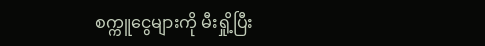စက္ကူငွေများကို မီးရှို့ပြီး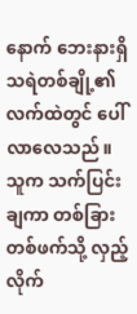နောက် ဘေးနားရှိ သရဲတစ်ချို့၏ လက်ထဲတွင် ပေါ်လာလေသည်။ သူက သက်ပြင်းချကာ တစ်ခြားတစ်ဖက်သို့ လှည့်လိုက်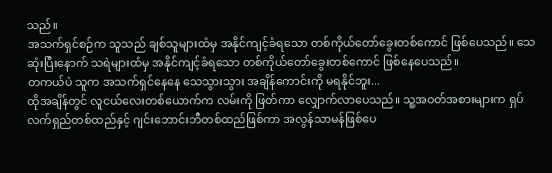သည်။
အသက်ရှင်စဉ်က သူသည် ချစ်သူများထံမှ အနိုင်ကျင့်ခံရသော တစ်ကိုယ်တော်ခွေးတစ်ကောင် ဖြစ်ပေသည်။ သေဆုံးပြီးနောက် သရဲများထံမှ အနိုင်ကျင့်ခံရသော တစ်ကိုယ်တော်ခွေးတစ်ကောင် ဖြစ်နေပေသည်။
တကယ်ပဲ သူက အသက်ရှင်နေနေ သေသွားသွား အချိန်ကောင်းကို မရနိုင်ဘူး...
ထိုအချိန်တွင် လူငယ်လေးတစ်ယောက်က လမ်းကို ဖြတ်ကာ လျှောက်လာပေသည်။ သူ့အဝတ်အစားများက ရှပ်လက်ရှည်တစ်ထည်နှင့် ဂျင်းဘောင်းဘီတစ်ထည်ဖြစ်ကာ အလွန်သာမန်ဖြစ်ပေ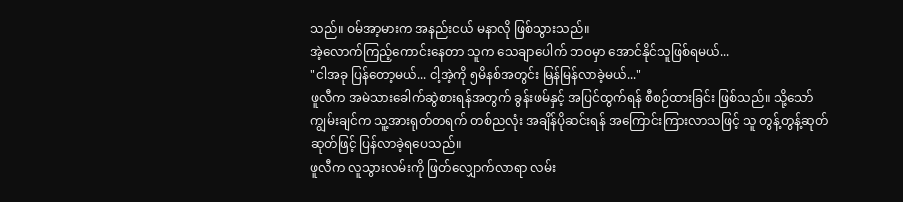သည်။ ဝမ်အာ့မားက အနည်းငယ် မနာလို ဖြစ်သွားသည်။
အဲ့လောက်ကြည့်ကောင်းနေတာ သူက သေချာပေါက် ဘဝမှာ အောင်နိုင်သူဖြစ်ရမယ်...
"ငါအခု ပြန်တော့မယ်... ငါ့အဲ့ကို ၅မိနစ်အတွင်း မြန်မြန်လာခဲ့မယ်..."
ဖူလီက အမဲသားခေါက်ဆွဲစားရန်အတွက် ခွန်းဖမ်နှင့် အပြင်ထွက်ရန် စီစဉ်ထားခြင်း ဖြစ်သည်။ သို့သော် ကျွမ်းချင်က သူ့အားရုတ်တရက် တစ်ညလုံး အချိန်ပိုဆင်းရန် အကြောင်းကြားလာသဖြင့် သူ တွန့်တွန့်ဆုတ်ဆုတ်ဖြင့် ပြန်လာခဲ့ရပေသည်။
ဖူလီက လူသွားလမ်းကို ဖြတ်လျှောက်လာရာ လမ်း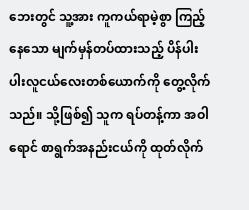ဘေးတွင် သူ့အား ကူကယ်ရာမဲ့စွာ ကြည့်နေသော မျက်မှန်တပ်ထားသည့် ပိန်ပါးပါးလူငယ်လေးတစ်ယောက်ကို တွေ့လိုက်သည်။ သို့ဖြစ်၍ သူက ရပ်တန့်ကာ အဝါရောင် စာရွက်အနည်းငယ်ကို ထုတ်လိုက်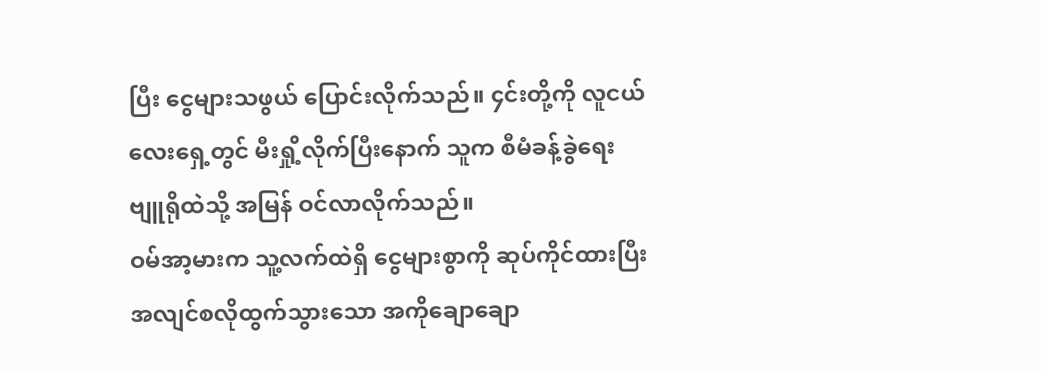ပြီး ငွေများသဖွယ် ပြောင်းလိုက်သည်။ ၄င်းတို့ကို လူငယ်လေးရှေ့တွင် မီးရှို့လိုက်ပြီးနောက် သူက စီမံခန့်ခွဲရေး ဗျူရိုထဲသို့ အမြန် ဝင်လာလိုက်သည်။
ဝမ်အာ့မားက သူ့လက်ထဲရှိ ငွေများစွာကို ဆုပ်ကိုင်ထားပြီး အလျင်စလိုထွက်သွားသော အကိုချောချော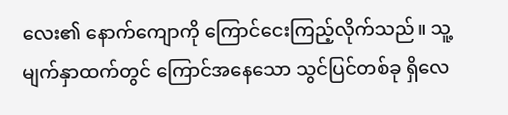လေး၏ နောက်ကျောကို ကြောင်ငေးကြည့်လိုက်သည်။ သူ့မျက်နှာထက်တွင် ကြောင်အနေသော သွင်ပြင်တစ်ခု ရှိလေ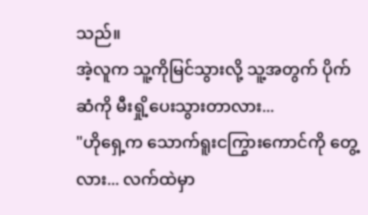သည်။
အဲ့လူက သူ့ကိုမြင်သွားလို့ သူ့အတွက် ပိုက်ဆံကို မီးရှို့ပေးသွားတာလား...
"ဟိုရှေ့က သောက်ရူးငကြွားကောင်ကို တွေ့လား... လက်ထဲမှာ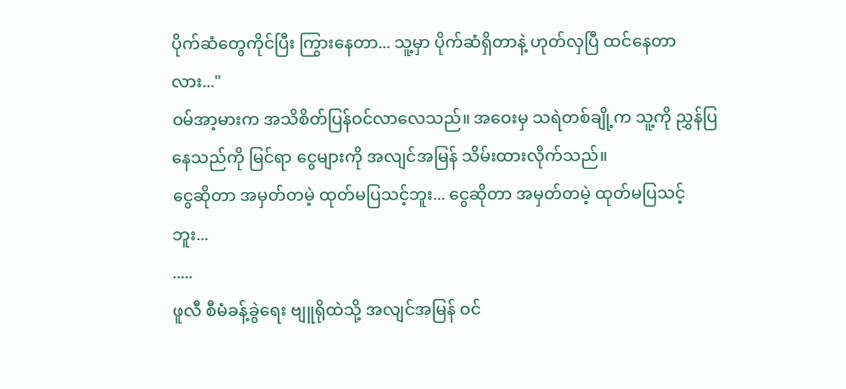ပိုက်ဆံတွေကိုင်ပြီး ကြွားနေတာ... သူ့မှာ ပိုက်ဆံရှိတာနဲ့ ဟုတ်လှပြီ ထင်နေတာလား..."
ဝမ်အာ့မားက အသိစိတ်ပြန်ဝင်လာလေသည်။ အဝေးမှ သရဲတစ်ချို့က သူ့ကို ညွှန်ပြနေသည်ကို မြင်ရာ ငွေများကို အလျင်အမြန် သိမ်းထားလိုက်သည်။
ငွေဆိုတာ အမှတ်တမဲ့ ထုတ်မပြသင့်ဘူး... ငွေဆိုတာ အမှတ်တမဲ့ ထုတ်မပြသင့်ဘူး...
.....
ဖူလီ စီမံခန့်ခွဲရေး ဗျူရိုထဲသို့ အလျင်အမြန် ဝင်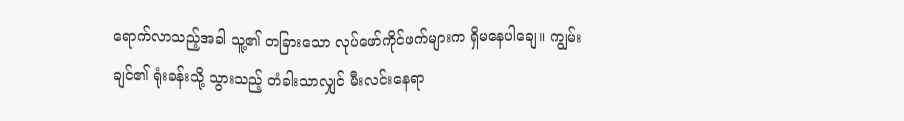ရောက်လာသည့်အခါ သူ့၏ တခြားသော လုပ်ဖော်ကိုင်ဖက်များက ရှိမနေပါချေ။ ကျွမ်းချင်၏ ရုံးခန်းသို့ သွားသည့် တံခါးသာလျှင် မီးလင်းနေရာ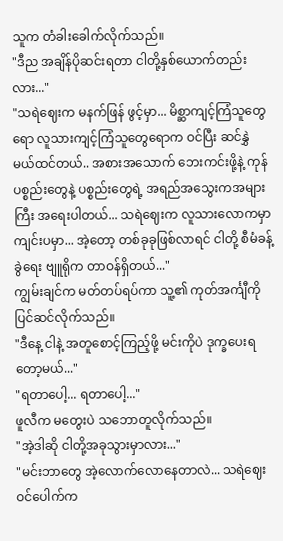သူက တံခါးခေါက်လိုက်သည်။
"ဒီည အချိန်ပိုဆင်းရတာ ငါတို့နှစ်ယောက်တည်းလား..."
"သရဲဈေးက မနက်ဖြန် ဖွင့်မှာ... မိစ္ဆာကျင့်ကြံသူတွေရော လူသားကျင့်ကြံသူတွေရောက ဝင်ပြီး ဆင်နွှဲမယ်ထင်တယ်.. အစားအသောက် ဘေးကင်းဖို့နဲ့ ကုန်ပစ္စည်းတွေနဲ့ ပစ္စည်းတွေရဲ့ အရည်အသွေးကအများကြီး အရေးပါတယ်... သရဲဈေးက လူသားလောကမှာ ကျင်းပမှာ... အဲ့တော့ တစ်ခုခုဖြစ်လာရင် ငါတို့ စီမံခန့်ခွဲရေး ဗျူရိုက တာဝန်ရှိတယ်..."
ကျွမ်းချင်က မတ်တပ်ရပ်ကာ သူ့၏ ကုတ်အင်္ကျီကို ပြင်ဆင်လိုက်သည်။
"ဒီနေ့ ငါနဲ့ အတူစောင့်ကြည့်ဖို့ မင်းကိုပဲ ဒုက္ခပေးရတော့မယ်..."
"ရတာပေါ့... ရတာပေါ့..."
ဖူလီက မတွေးပဲ သဘောတူလိုက်သည်။
"အဲ့ဒါဆို ငါတို့အခုသွားမှာလား..."
"မင်းဘာတွေ အဲ့လောက်လောနေတာလဲ... သရဲဈေး ဝင်ပေါက်က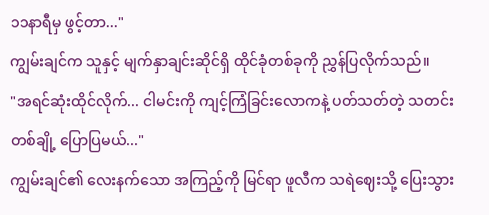၁၁နာရီမှ ဖွင့်တာ..."
ကျွမ်းချင်က သူနှင့် မျက်နှာချင်းဆိုင်ရှိ ထိုင်ခုံတစ်ခုကို ညွှန်ပြလိုက်သည်။
"အရင်ဆုံးထိုင်လိုက်... ငါမင်းကို ကျင့်ကြံခြင်းလောကနဲ့ ပတ်သတ်တဲ့ သတင်းတစ်ချို့ ပြောပြမယ်..."
ကျွမ်းချင်၏ လေးနက်သော အကြည့်ကို မြင်ရာ ဖူလီက သရဲဈေးသို့ ပြေးသွား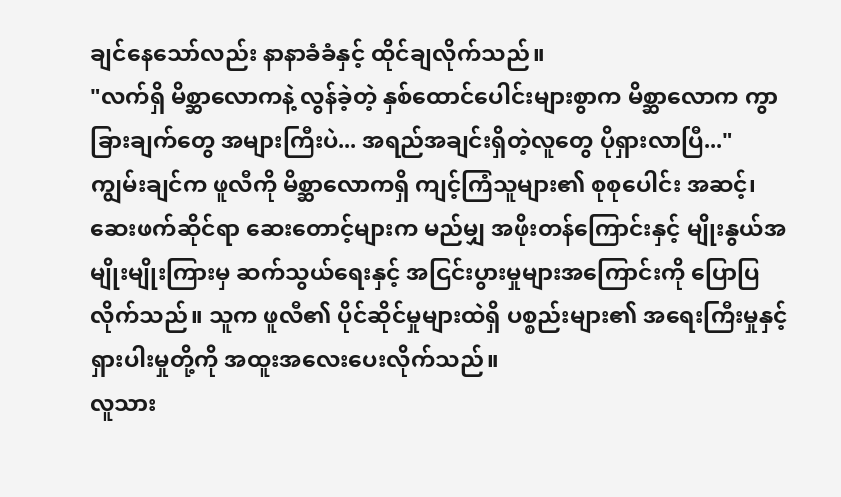ချင်နေသော်လည်း နာနာခံခံနှင့် ထိုင်ချလိုက်သည်။
"လက်ရှိ မိစ္ဆာလောကနဲ့ လွန်ခဲ့တဲ့ နှစ်ထောင်ပေါင်းများစွာက မိစ္ဆာလောက ကွာခြားချက်တွေ အများကြီးပဲ... အရည်အချင်းရှိတဲ့လူတွေ ပိုရှားလာပြီ..."
ကျွမ်းချင်က ဖူလီကို မိစ္ဆာလောကရှိ ကျင့်ကြံသူများ၏ စုစုပေါင်း အဆင့်၊ ဆေးဖက်ဆိုင်ရာ ဆေးတောင့်များက မည်မျှ အဖိုးတန်ကြောင်းနှင့် မျိုးနွယ်အမျိုးမျိုးကြားမှ ဆက်သွယ်ရေးနှင့် အငြင်းပွားမှုများအကြောင်းကို ပြောပြလိုက်သည်။ သူက ဖူလီ၏ ပိုင်ဆိုင်မှုများထဲရှိ ပစ္စည်းများ၏ အရေးကြီးမှုနှင့် ရှားပါးမှုတို့ကို အထူးအလေးပေးလိုက်သည်။
လူသား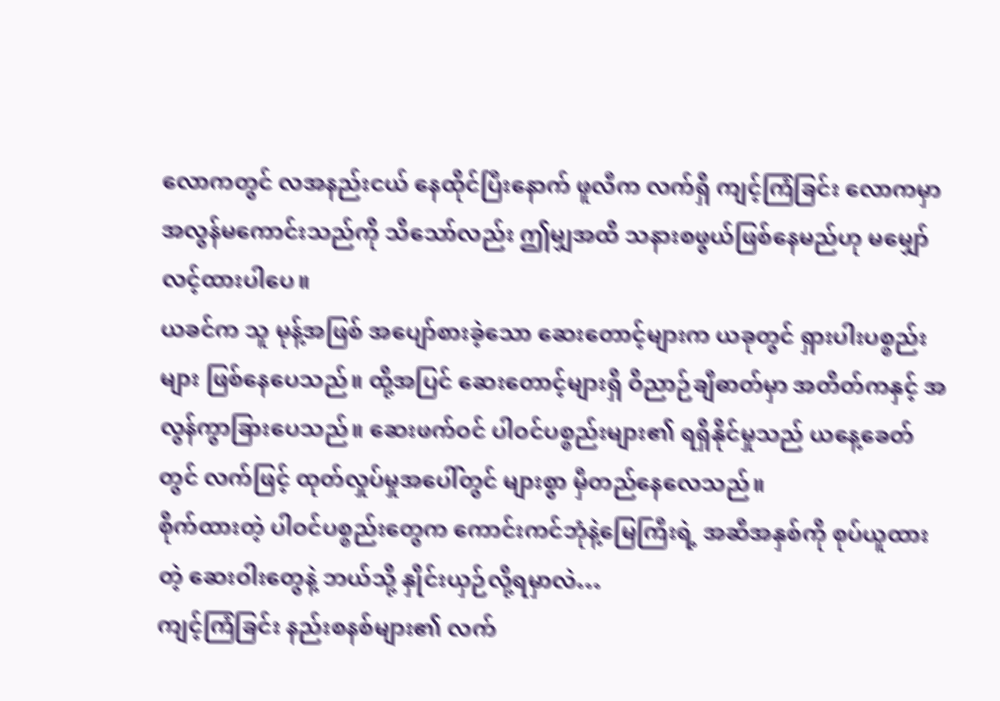လောကတွင် လအနည်းငယ် နေထိုင်ပြီးနောက် ဖူလီက လက်ရှိ ကျင့်ကြံခြင်း လောကမှာ အလွန်မကောင်းသည်ကို သိသော်လည်း ဤမျှအထိ သနားစဖွယ်ဖြစ်နေမည်ဟု မမျှော်လင့်ထားပါပေ။
ယခင်က သူ မုန့်အဖြစ် အပျော်စားခဲ့သော ဆေးတောင့်များက ယခုတွင် ရှားပါးပစ္စည်းများ ဖြစ်နေပေသည်။ ထို့အပြင် ဆေးတောင့်များရှိ ဝိညာဉ်ချီဓာတ်မှာ အတိတ်ကနှင့် အလွန်ကွာခြားပေသည်။ ဆေးဖက်ဝင် ပါဝင်ပစ္စည်းများ၏ ရရှိနိုင်မှုသည် ယနေ့ခေတ်တွင် လက်ဖြင့် ထုတ်လှုပ်မှုအပေါ်တွင် များစွာ မှီတည်နေလေသည်။
စိုက်ထားတဲ့ ပါဝင်ပစ္စည်းတွေက ကောင်းကင်ဘုံနဲ့မြေကြီးရဲ့ အဆီအနှစ်ကို စုပ်ယူထားတဲ့ ဆေးဝါးတွေနဲ့ ဘယ်သို့ နှိုင်းယှဉ်လို့ရမှာလဲ…
ကျင့်ကြံခြင်း နည်းစနစ်များ၏ လက်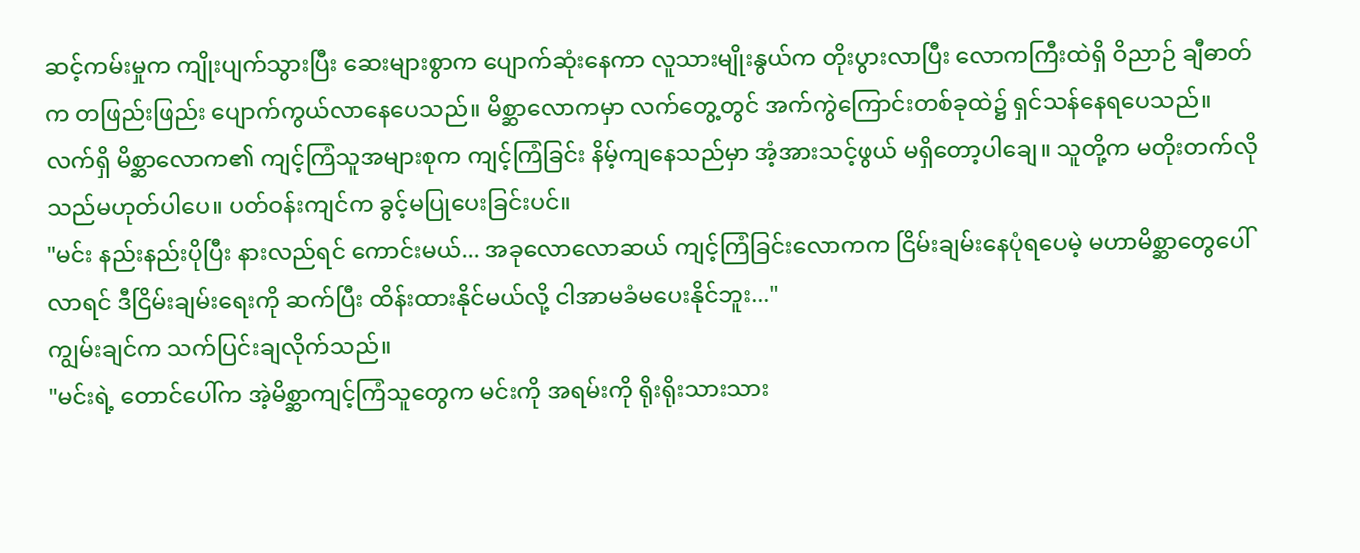ဆင့်ကမ်းမှုက ကျိုးပျက်သွားပြီး ဆေးများစွာက ပျောက်ဆုံးနေကာ လူသားမျိုးနွယ်က တိုးပွားလာပြီး လောကကြီးထဲရှိ ဝိညာဉ် ချီဓာတ်က တဖြည်းဖြည်း ပျောက်ကွယ်လာနေပေသည်။ မိစ္ဆာလောကမှာ လက်တွေ့တွင် အက်ကွဲကြောင်းတစ်ခုထဲ၌ ရှင်သန်နေရပေသည်။ လက်ရှိ မိစ္ဆာလောက၏ ကျင့်ကြံသူအများစုက ကျင့်ကြံခြင်း နိမ့်ကျနေသည်မှာ အံ့အားသင့်ဖွယ် မရှိတော့ပါချေ။ သူတို့က မတိုးတက်လိုသည်မဟုတ်ပါပေ။ ပတ်ဝန်းကျင်က ခွင့်မပြုပေးခြင်းပင်။
"မင်း နည်းနည်းပိုပြီး နားလည်ရင် ကောင်းမယ်... အခုလောလောဆယ် ကျင့်ကြံခြင်းလောကက ငြိမ်းချမ်းနေပုံရပေမဲ့ မဟာမိစ္ဆာတွေပေါ်လာရင် ဒီငြိမ်းချမ်းရေးကို ဆက်ပြီး ထိန်းထားနိုင်မယ်လို့ ငါအာမခံမပေးနိုင်ဘူး..."
ကျွမ်းချင်က သက်ပြင်းချလိုက်သည်။
"မင်းရဲ့ တောင်ပေါ်က အဲ့မိစ္ဆာကျင့်ကြံသူတွေက မင်းကို အရမ်းကို ရိုးရိုးသားသား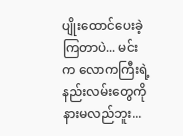ပျိုးထောင်ပေးခဲ့ကြတာပဲ... မင်းက လောကကြီးရဲ့ နည်းလမ်းတွေကို နားမလည်ဘူး...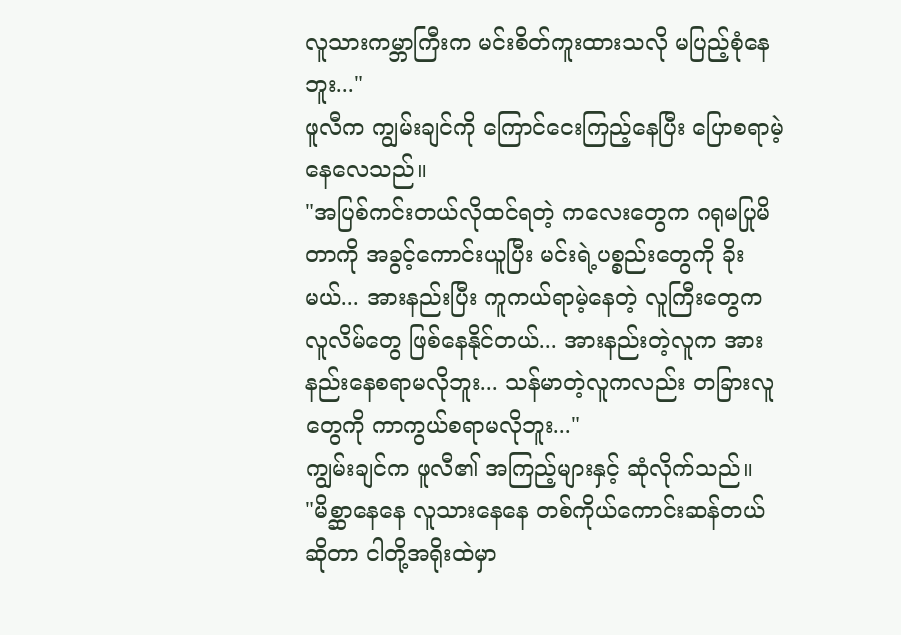လူသားကမ္ဘာကြီးက မင်းစိတ်ကူးထားသလို မပြည့်စုံနေဘူး..."
ဖူလီက ကျွမ်းချင်ကို ကြောင်ငေးကြည့်နေပြီး ပြောစရာမဲ့နေလေသည်။
"အပြစ်ကင်းတယ်လိုထင်ရတဲ့ ကလေးတွေက ဂရုမပြုမိတာကို အခွင့်ကောင်းယူပြီး မင်းရဲ့ပစ္စည်းတွေကို ခိုးမယ်... အားနည်းပြီး ကူကယ်ရာမဲ့နေတဲ့ လူကြီးတွေက လူလိမ်တွေ ဖြစ်နေနိုင်တယ်... အားနည်းတဲ့လူက အားနည်းနေစရာမလိုဘူး... သန်မာတဲ့လူကလည်း တခြားလူတွေကို ကာကွယ်စရာမလိုဘူး..."
ကျွမ်းချင်က ဖူလီ၏ အကြည့်များနှင့် ဆုံလိုက်သည်။
"မိစ္ဆာနေနေ လူသားနေနေ တစ်ကိုယ်ကောင်းဆန်တယ် ဆိုတာ ငါတို့အရိုးထဲမှာ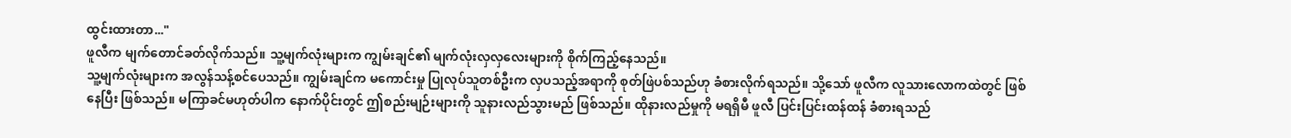ထွင်းထားတာ..."
ဖူလီက မျက်တောင်ခတ်လိုက်သည်။ သူ့မျက်လုံးများက ကျွမ်းချင်၏ မျက်လုံးလှလှလေးများကို စိုက်ကြည့်နေသည်။
သူ့မျက်လုံးများက အလွန်သန့်စင်ပေသည်။ ကျွမ်းချင်က မကောင်းမှု ပြုလုပ်သူတစ်ဦးက လှပသည့်အရာကို စုတ်ဖြဲပစ်သည်ဟု ခံစားလိုက်ရသည်။ သို့သော် ဖူလီက လူသားလောကထဲတွင် ဖြစ်နေပြီး ဖြစ်သည်။ မကြာခင်မဟုတ်ပါက နောက်ပိုင်းတွင် ဤစည်းမျဉ်းများကို သူနားလည်သွားမည် ဖြစ်သည်။ ထိုနားလည်မှုကို မရရှိမီ ဖူလီ ပြင်းပြင်းထန်ထန် ခံစားရသည်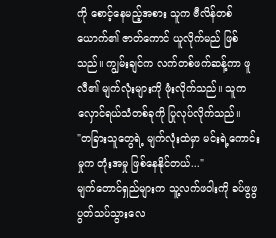ကို စောင့်နေမည့်အစား သူက ဗီလိန်တစ်ယောက်၏ ဇာတ်ကောင် ယူလိုက်မည် ဖြစ်သည်။ ကျွမ်းချင်က လက်တစ်ဖက်ဆန့်ကာ ဖူလီ၏ မျက်လုံးများကို ဖုံးလိုက်သည်။ သူက လှောင်ရယ်သံတစ်ခုကို ပြုလုပ်လိုက်သည်။
"တခြားသူတွေရဲ့ မျက်လုံးထဲမှာ မင်းရဲ့ကောင်းမှုက တုံးအမှု ဖြစ်နေနိုင်တယ်..."
မျက်တောင်ရှည်များက သူ့လက်ဖဝါးကို ခပ်ဖွဖွ ပွတ်သပ်သွားလေ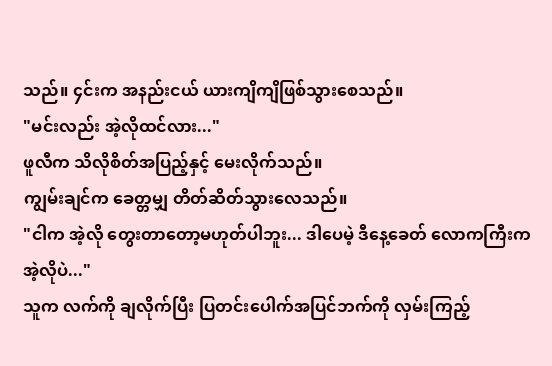သည်။ ၄င်းက အနည်းငယ် ယားကျိကျိဖြစ်သွားစေသည်။
"မင်းလည်း အဲ့လိုထင်လား..."
ဖူလီက သိလိုစိတ်အပြည့်နှင့် မေးလိုက်သည်။
ကျွမ်းချင်က ခေတ္တမျှ တိတ်ဆိတ်သွားလေသည်။
"ငါက အဲ့လို တွေးတာတော့မဟုတ်ပါဘူး... ဒါပေမဲ့ ဒီနေ့ခေတ် လောကကြီးက အဲ့လိုပဲ..."
သူက လက်ကို ချလိုက်ပြီး ပြတင်းပေါက်အပြင်ဘက်ကို လှမ်းကြည့်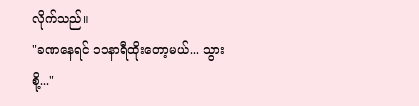လိုက်သည်။
"ခဏနေရင် ၁၁နာရီထိုးတော့မယ်... သွားစို့..."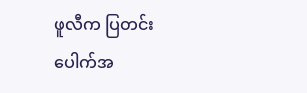ဖူလီက ပြတင်းပေါက်အ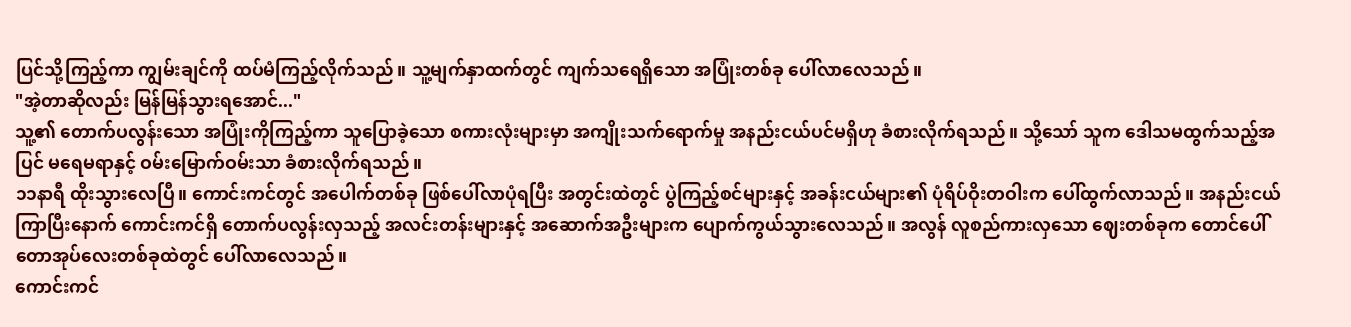ပြင်သို့ကြည့်ကာ ကျွမ်းချင်ကို ထပ်မံကြည့်လိုက်သည်။ သူ့မျက်နှာထက်တွင် ကျက်သရေရှိသော အပြုံးတစ်ခု ပေါ်လာလေသည်။
"အဲ့တာဆိုလည်း မြန်မြန်သွားရအောင်..."
သူ့၏ တောက်ပလွန်းသော အပြုံးကိုကြည့်ကာ သူပြောခဲ့သော စကားလုံးများမှာ အကျိုးသက်ရောက်မှု အနည်းငယ်ပင်မရှိဟု ခံစားလိုက်ရသည်။ သို့သော် သူက ဒေါသမထွက်သည့်အပြင် မရေမရာနှင့် ဝမ်းမြောက်ဝမ်းသာ ခံစားလိုက်ရသည်။
၁၁နာရီ ထိုးသွားလေပြီ။ ကောင်းကင်တွင် အပေါက်တစ်ခု ဖြစ်ပေါ်လာပုံရပြီး အတွင်းထဲတွင် ပွဲကြည့်စင်များနှင့် အခန်းငယ်များ၏ ပုံရိပ်ဝိုးတဝါးက ပေါ်ထွက်လာသည်။ အနည်းငယ်ကြာပြီးနောက် ကောင်းကင်ရှိ တောက်ပလွန်းလှသည့် အလင်းတန်းများနှင့် အဆောက်အဦးများက ပျောက်ကွယ်သွားလေသည်။ အလွန် လူစည်ကားလှသော ဈေးတစ်ခုက တောင်ပေါ် တောအုပ်လေးတစ်ခုထဲတွင် ပေါ်လာလေသည်။
ကောင်းကင်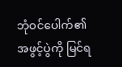ဘုံဝင်ပေါက်၏ အဖွင့်ပွဲကို မြင်ရ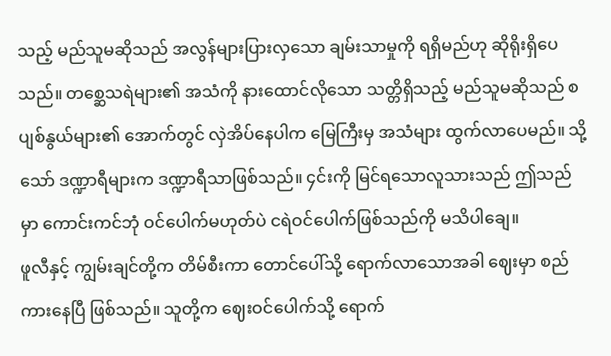သည့် မည်သူမဆိုသည် အလွန်များပြားလှသော ချမ်းသာမှုကို ရရှိမည်ဟု ဆိုရိုးရှိပေသည်။ တစ္ဆေသရဲများ၏ အသံကို နားထောင်လိုသော သတ္တိရှိသည့် မည်သူမဆိုသည် စပျစ်နွယ်များ၏ အောက်တွင် လှဲအိပ်နေပါက မြေကြီးမှ အသံများ ထွက်လာပေမည်။ သို့သော် ဒဏ္ဍာရီများက ဒဏ္ဍာရီသာဖြစ်သည်။ ၄င်းကို မြင်ရသောလူသားသည် ဤသည်မှာ ကောင်းကင်ဘုံ ဝင်ပေါက်မဟုတ်ပဲ ငရဲဝင်ပေါက်ဖြစ်သည်ကို မသိပါချေ။
ဖူလီနှင့် ကျွမ်းချင်တို့က တိမ်စီးကာ တောင်ပေါ်သို့ ရောက်လာသောအခါ ဈေးမှာ စည်ကားနေပြီ ဖြစ်သည်။ သူတို့က ဈေးဝင်ပေါက်သို့ ရောက်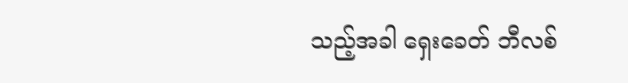သည့်အခါ ရှေးခေတ် ဘီလစ်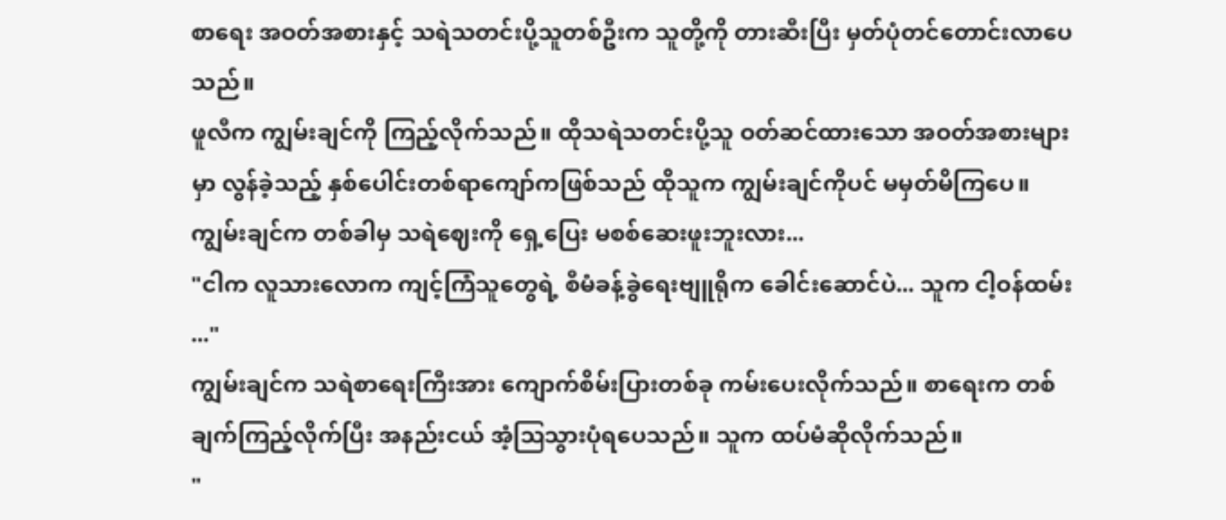စာရေး အဝတ်အစားနှင့် သရဲသတင်းပို့သူတစ်ဦးက သူတို့ကို တားဆီးပြီး မှတ်ပုံတင်တောင်းလာပေသည်။
ဖူလီက ကျွမ်းချင်ကို ကြည့်လိုက်သည်။ ထိုသရဲသတင်းပို့သူ ဝတ်ဆင်ထားသော အဝတ်အစားများမှာ လွန်ခဲ့သည့် နှစ်ပေါင်းတစ်ရာကျော်ကဖြစ်သည် ထိုသူက ကျွမ်းချင်ကိုပင် မမှတ်မိကြပေ။
ကျွမ်းချင်က တစ်ခါမှ သရဲဈေးကို ရှေ့ပြေး မစစ်ဆေးဖူးဘူးလား...
"ငါက လူသားလောက ကျင့်ကြံသူတွေရဲ့ စီမံခန့်ခွဲရေးဗျူရိုက ခေါင်းဆောင်ပဲ... သူက ငါ့ဝန်ထမ်း ..."
ကျွမ်းချင်က သရဲစာရေးကြီးအား ကျောက်စိမ်းပြားတစ်ခု ကမ်းပေးလိုက်သည်။ စာရေးက တစ်ချက်ကြည့်လိုက်ပြီး အနည်းငယ် အံ့ဩသွားပုံရပေသည်။ သူက ထပ်မံဆိုလိုက်သည်။
"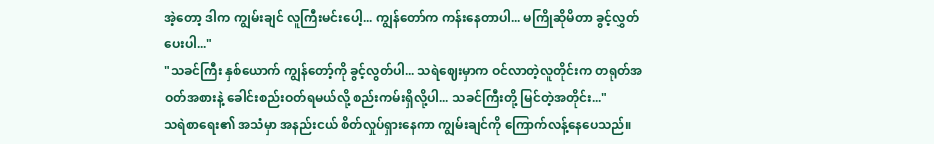အဲ့တော့ ဒါက ကျွမ်းချင် လူကြီးမင်းပေါ့... ကျွန်တော်က ကန်းနေတာပါ... မကြိုဆိုမိတာ ခွင့်လွှတ်ပေးပါ..."
"သခင်ကြီး နှစ်ယောက် ကျွန်တော့်ကို ခွင့်လွတ်ပါ... သရဲဈေးမှာက ဝင်လာတဲ့လူတိုင်းက တရုတ်အဝတ်အစားနဲ့ ခေါင်းစည်းဝတ်ရမယ်လို့ စည်းကမ်းရှိလို့ပါ... သခင်ကြီးတို့ မြင်တဲ့အတိုင်း..."
သရဲစာရေး၏ အသံမှာ အနည်းငယ် စိတ်လှုပ်ရှားနေကာ ကျွမ်းချင်ကို ကြောက်လန့်နေပေသည်။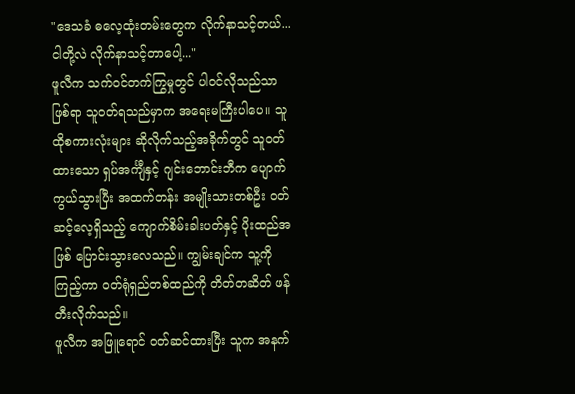"ဒေသခံ ဓလေ့ထုံးတမ်းတွေက လိုက်နာသင့်တယ်... ငါတို့လဲ လိုက်နာသင့်တာပေါ့..."
ဖူလီက သက်ဝင်တက်ကြွမှုတွင် ပါဝင်လိုသည်သာဖြစ်ရာ သူဝတ်ရသည်မှာက အရေးမကြီးပါပေ။ သူထိုစကားလုံးများ ဆိုလိုက်သည့်အခိုက်တွင် သူဝတ်ထားသော ရှပ်အင်္ကျီနှင့် ဂျင်းဘောင်းဘီက ပျောက်ကွယ်သွားပြီး အထက်တန်း အမျိုးသားတစ်ဦး ဝတ်ဆင့်လေ့ရှိသည့် ကျောက်စိမ်းခါးပတ်နှင့် ပိုးထည်အဖြစ် ပြောင်းသွားလေသည်။ ကျွမ်းချင်က သူ့ကို ကြည့်ကာ ဝတ်ရုံရှည်တစ်ထည်ကို တိတ်တဆိတ် ဖန်တီးလိုက်သည်။
ဖူလီက အဖြူရောင် ဝတ်ဆင်ထားပြီး သူက အနက်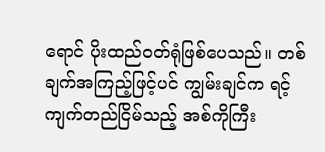ရောင် ပိုးထည်ဝတ်ရုံဖြစ်ပေသည်။ တစ်ချက်အကြည့်ဖြင့်ပင် ကျွမ်းချင်က ရင့်ကျက်တည်ငြိမ်သည့် အစ်ကိုကြီး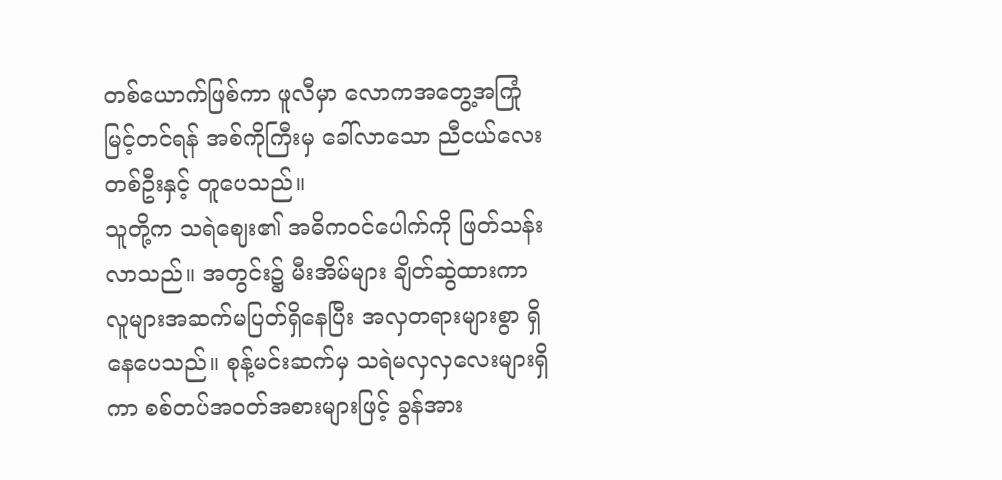တစ်ယောက်ဖြစ်ကာ ဖူလီမှာ လောကအတွေ့အကြုံ မြင့်တင်ရန် အစ်ကိုကြီးမှ ခေါ်လာသော ညီငယ်လေးတစ်ဦးနှင့် တူပေသည်။
သူတို့က သရဲဈေး၏ အဓိကဝင်ပေါက်ကို ဖြတ်သန်းလာသည်။ အတွင်း၌ မီးအိမ်များ ချိတ်ဆွဲထားကာ လူများအဆက်မပြတ်ရှိနေပြီး အလှတရားများစွာ ရှိနေပေသည်။ စုန့်မင်းဆက်မှ သရဲမလှလှလေးများရှိကာ စစ်တပ်အဝတ်အစားများဖြင့် ခွန်အား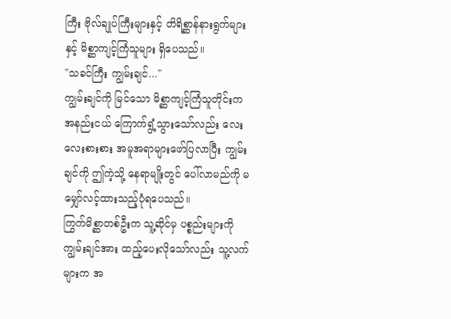ကြီး ဗိုလ်ချုပ်ကြီးများနှင့် တိရိစ္ဆာန်နားရွက်များနှင့် မိစ္ဆာကျင့်ကြံသူများ ရှိပေသည်။
"သခင်ကြီး ကျွမ်းချင်..."
ကျွမ်းချင်ကို မြင်သော မိစ္ဆာကျင့်ကြံသူတိုင်းက အနည်းငယ် ကြောက်ရွံ့သွားသော်လည်း လေးလေးစားစား အမူအရာများဖော်ပြလာပြီး ကျွမ်းချင်ကို ဤကဲ့သို့ နေရာမျိုးတွင် ပေါ်လာမည်ကို မမျှော်လင့်ထားသည့်ပုံရပေသည်။
ကြွက်မိစ္ဆာတစ်ဦးက သူ့ဆိုင်မှ ပစ္စည်းများကို ကျွမ်းချင်အား ထည့်ပေးလိုသော်လည်း သူ့လက်များက အ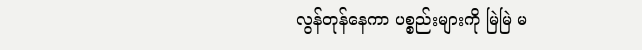လွန်တုန်နေကာ ပစ္စည်းများကို မြဲမြဲ မ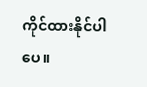ကိုင်ထားနိုင်ပါပေ။